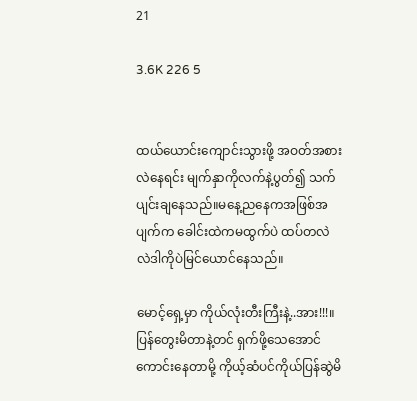21

3.6K 226 5


ထယ်ယောင်းကျောင်းသွားဖို့ အဝတ်အစားလဲနေရင်း မျက်နှာကိုလက်နဲ့ပွတ်၍ သက်ပျင်းချနေသည်။မနေ့ညနေကအဖြစ်အပျက်က ခေါင်းထဲကမထွက်ပဲ ထပ်တလဲလဲဒါကိုပဲမြင်ယောင်နေသည်။

မောင့်ရှေ့မှာ ကိုယ်လုံးတီးကြီးနဲ့..အား!!!။ပြန်တွေးမိတာနဲ့တင် ရှက်ဖို့သေအောင်ကောင်းနေတာမို့ ကိုယ့်ဆံပင်ကိုယ်ပြန်ဆွဲမိ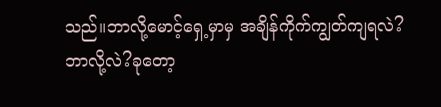သည်။ဘာလို့မောင့်ရှေ့မှာမှ အချိန်ကိုက်ကျွတ်ကျရလဲ?ဘာလို့လဲ?ခုတော့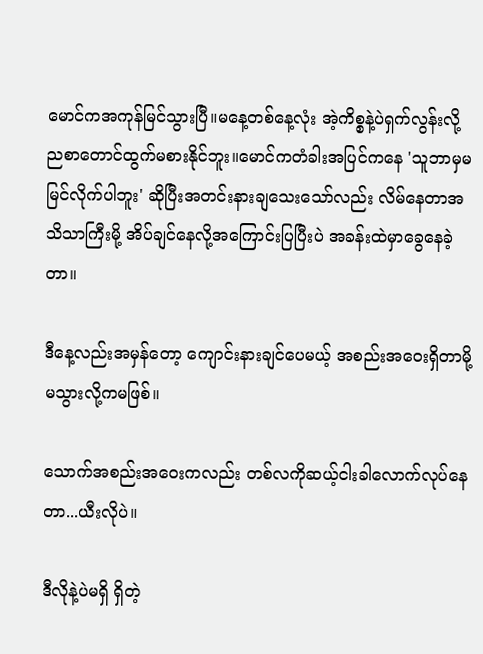မောင်ကအကုန်မြင်သွားပြီ။မနေ့တစ်နေ့လုံး အဲ့ကိစ္စနဲ့ပဲရှက်လွန်းလို့ ညစာတောင်ထွက်မစားနိုင်ဘူး။မောင်ကတံခါးအပြင်ကနေ 'သူဘာမှမမြင်လိုက်ပါဘူး' ဆိုပြီးအတင်းနားချသေးသော်လည်း လိမ်နေတာအသိသာကြီးမို့ အိပ်ချင်နေလို့အကြောင်းပြပြီးပဲ အခန်းထဲမှာခွေနေခဲ့တာ။

ဒီနေ့လည်းအမှန်တော့ ကျောင်းနားချင်ပေမယ့် အစည်းအဝေးရှိတာမို့ မသွားလို့ကမဖြစ်။

သောက်အစည်းအဝေးကလည်း တစ်လကိုဆယ့်ငါးခါလောက်လုပ်နေတာ...ယီးလိုပဲ။

ဒီလိုနဲ့ပဲမရှိ ရှိတဲ့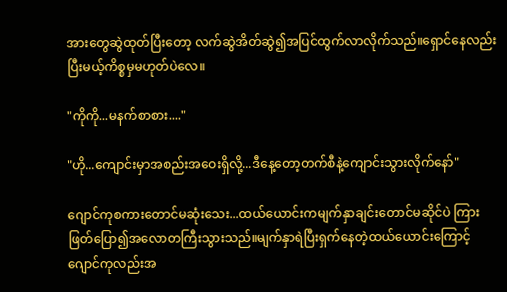အားတွေဆွဲထုတ်ပြီးတော့ လက်ဆွဲအိတ်ဆွဲ၍အပြင်ထွက်လာလိုက်သည်။ရှောင်နေလည်း ပြီးမယ့်ကိစ္စမှမဟုတ်ပဲလေ။

"ကိုကို...မနက်စာစား...."

"ဟို...ကျောင်းမှာအစည်းအဝေးရှိလို့...ဒီနေ့တော့တက်စီနဲ့ကျောင်းသွားလိုက်နော်"

ဂျောင်ကုစကားတောင်မဆုံးသေး...ထယ်ယောင်းကမျက်နှာချင်းတောင်မဆိုင်ပဲ ကြားဖြတ်ပြော၍အလောတကြီးသွားသည်။မျက်နှာရဲပြီးရှက်နေတဲ့ထယ်ယောင်းကြောင့် ဂျောင်ကုလည်းအ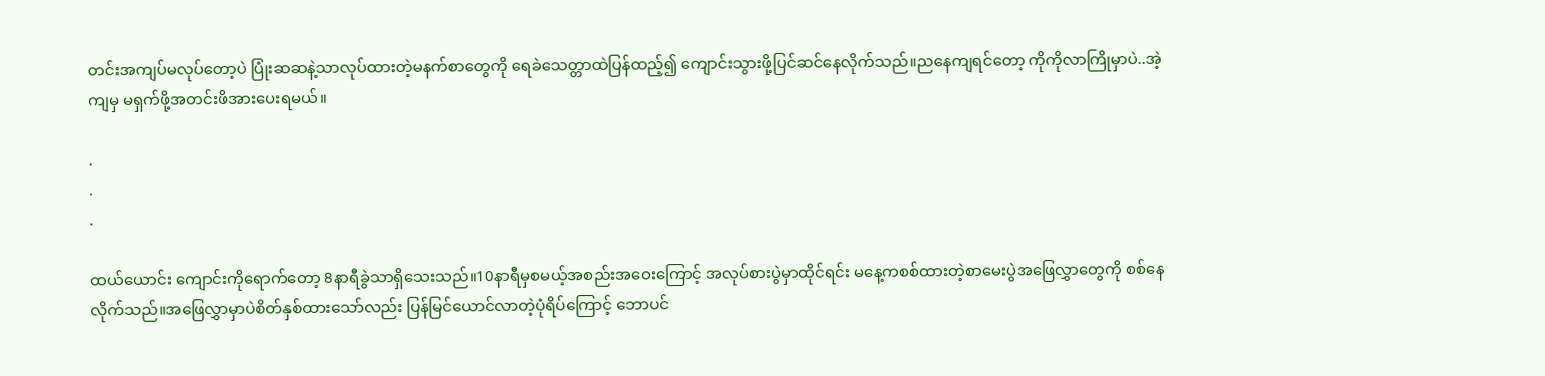တင်းအကျပ်မလုပ်တော့ပဲ ပြုံးဆဆနဲ့သာလုပ်ထားတဲ့မနက်စာတွေကို ရေခဲသေတ္တာထဲပြန်ထည့်၍ ကျောင်းသွားဖို့ပြင်ဆင်နေလိုက်သည်။ညနေကျရင်တော့ ကိုကိုလာကြိုမှာပဲ..အဲ့ကျမှ မရှက်ဖို့အတင်းဖိအားပေးရမယ်။

.
.
.

ထယ်ယောင်း ကျောင်းကိုရောက်တော့ 8နာရီခွဲသာရှိသေးသည်။10နာရီမှစမယ့်အစည်းအဝေးကြောင့် အလုပ်စားပွဲမှာထိုင်ရင်း မနေ့ကစစ်ထားတဲ့စာမေးပွဲအဖြေလွှာတွေကို စစ်နေလိုက်သည်။အဖြေလွှာမှာပဲစိတ်နှစ်ထားသော်လည်း ပြန်မြင်ယောင်လာတဲ့ပုံရိပ်ကြောင့် ဘောပင်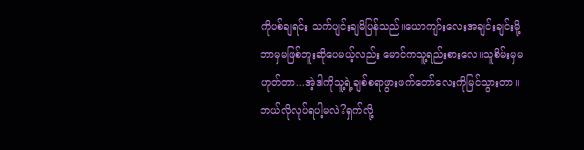ကိုပစ်ချရင်း သက်ပျင်းချမိပြန်သည်။ယောကျာ်းလေးအချင်းချင်းမို့ ဘာမှမဖြစ်ဘူးဆိုပေမယ့်လည်း မောင်ကသူ့ရည်းစားလေ။သူစိမ်းမှမဟုတ်တာ...အဲ့ဒါကိုသူ့ရဲ့ချစ်စရာဖွားဖက်တော်လေးကိုမြင်သွားတာ။ဘယ်လိုလုပ်ရပါ့မလဲ?ရှက်လို့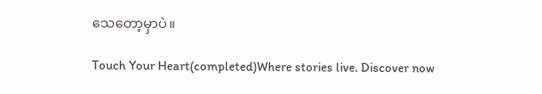သေတော့မှာပဲ။

Touch Your Heart(completed)Where stories live. Discover now